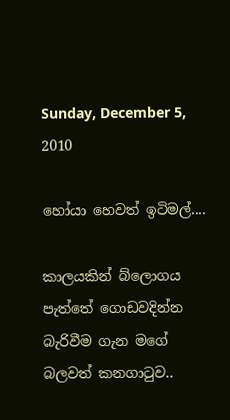Sunday, December 5, 2010

හෝයා හෙවත් ඉටිමල්....

කාලයකින් බ්ලොගය පැත්තේ ගොඩවදින්න බැරිවීම ගැන මගේ බලවත් කනගාටුව..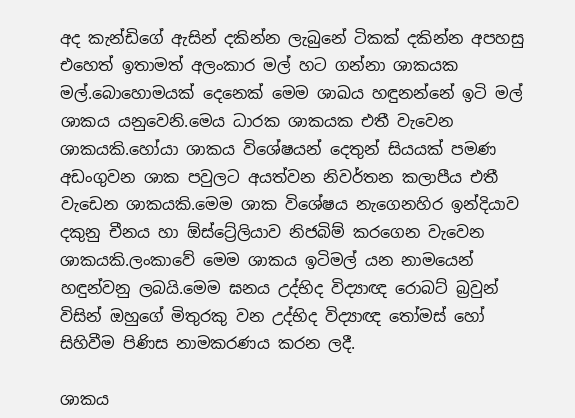අද කැන්ඩිගේ ඇසින් දකින්න ලැබුනේ ටිකක් දකින්න අපහසු එහෙත් ඉතාමත් අලංකාර මල් හට ගන්නා ශාකයක මල්.බොහොමයක් දෙනෙක් මෙම ශාඛය හඳුනන්නේ ඉටි මල් ශාකය යනුවෙනි.මෙය ධාරක ශාකයක එතී වැවෙන ශාකයකි.හෝයා ශාකය විශේෂයන් දෙතුන් සියයක් පමණ අඩංගුවන ශාක පවුලට අයත්වන නිවර්තන කලාපීය එතී වැඩෙන ශාකයකි.මෙම ශාක විශේෂය නැගෙනහිර ඉන්දියාව දකුනු චීනය හා ඕස්ට්‍රේලියාව නිජබිම් කරගෙන වැවෙන ශාකයකි.ලංකාවේ මෙම ශාකය ඉටිමල් යන නාමයෙන් හඳුන්වනු ලබයි.මෙම ඝනය උද්භිද විද්‍යාඥ රොබට් බ්‍රවුන් විසින් ඔහුගේ මිතුරකු වන උද්භිද විද්‍යාඥ තෝමස් හෝ සිහිවීම පිණිස නාමකරණය කරන ලදී.

ශාකය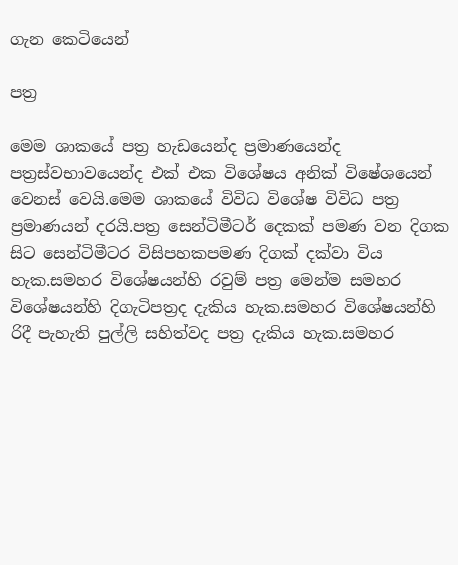ගැන කෙටියෙන්

පත්‍ර

මෙම ශාකයේ පත්‍ර හැඩයෙන්ද ප්‍රමාණයෙන්ද පත්‍රස්වභාවයෙන්ද එක් එක විශේෂය අනික් විෂේශයෙන් වෙනස් වෙයි.මෙම ශාකයේ විවිධ විශේෂ විවිධ පත්‍ර ප්‍රමාණයන් දරයි.පත්‍ර සෙන්ටිමීටර් දෙකක් පමණ වන දිගක සිට සෙන්ටිමීටර විසිපහකපමණ දිගක් දක්වා විය හැක.සමහර විශේෂයන්හි රවුම් පත්‍ර මෙන්ම සමහර විශේෂයන්හි දිගැටිපත්‍රද දැකිය හැක.සමහර විශේෂයන්හි රිදී පැහැති පුල්ලි සහිත්වද පත්‍ර දැකිය හැක.සමහර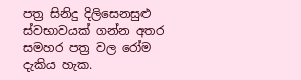පත්‍ර සිනිදු දිලිසෙනසුළු ස්වභාවයක් ගන්න අතර සමහර පත්‍ර වල රෝම දැකිය හැක.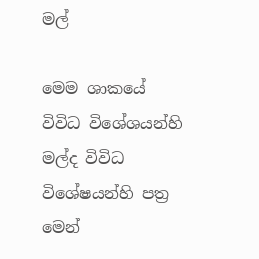මල්

මෙම ශාකයේ විවිධ විශේශයන්හි මල්ද විවිධ විශේෂයන්හි පත්‍ර මෙන්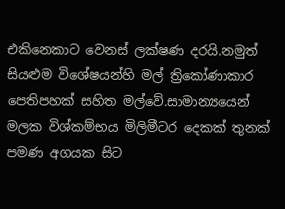එකිනෙකාට වෙනස් ලක්ෂණ දරයි.නමුත් සියළුම විශේෂයන්හි මල් ත්‍රිකෝණාකාර පෙතිපහක් සහිත මල්වේ.සාමාන්‍යයෙන් මලක විශ්කම්භය මිලිමීටර දෙකක් තුනක් පමණ අගයක සිට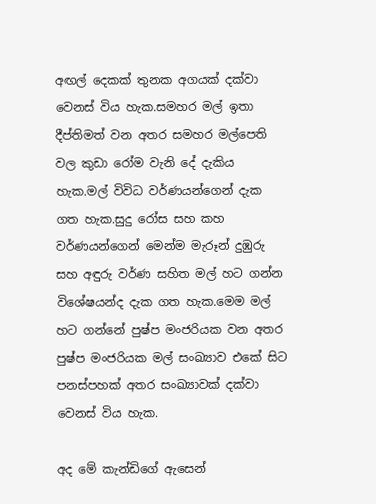අඟල් දෙකක් තුනක අගයක් දක්වා වෙනස් විය හැක.සමහර මල් ඉතා දීප්තිමත් වන අතර සමහර මල්පෙති වල කුඩා රෝම වැනි දේ දැකිය හැක.මල් විවිධ වර්ණයන්ගෙන් දැක ගත හැක.සුදු රෝස සහ කහ වර්ණයන්ගෙන් මෙන්ම මැරූන් දුඹුරු සහ අඳුරු වර්ණ සහිත මල් හට ගන්න විශේෂයන්ද දැක ගත හැක.මෙම මල් හට ගන්නේ පුෂ්ප මංජරියක වන අතර පුෂ්ප මංජරියක මල් සංඛ්‍යාව එකේ සිට පනස්පහක් අතර සංඛ්‍යාවක් දක්වා වෙනස් විය හැක.

අද මේ කැන්ඩිගේ ඇසෙන්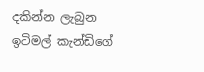දකින්න ලැබුන ඉටිමල් කැන්ඩිගේ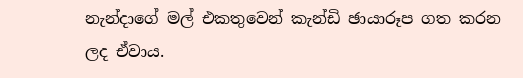නැන්දාගේ මල් එකතුවෙන් කැන්ඩි ඡායාරූප ගත කරන ලද ඒවාය.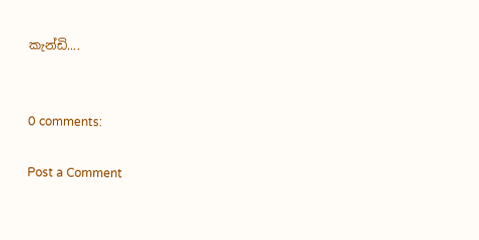කැන්ඩි....


0 comments:

Post a Comment